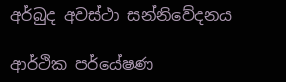අර්බුද අවස්ථා සන්නිවේදනය

ආර්ථික පර්යේෂණ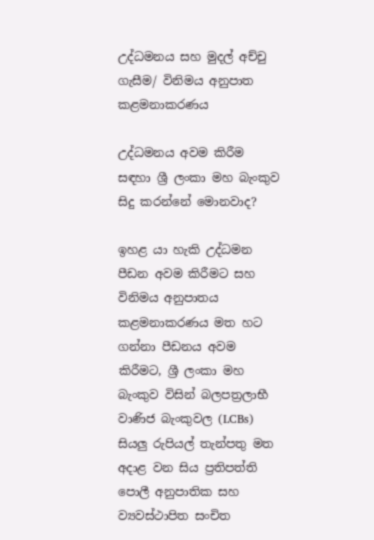උද්ධමනය සහ මුදල් අච්චු ගැසීම/ විනිමය අනුපාත කළමනාකරණය

උද්ධමනය අවම කිරීම සඳහා ශ්‍රී ලංකා මහ බැංකුව සිදු කරන්නේ මොනවාද?

ඉහළ යා හැකි උද්ධමන පීඩන අවම කිරීමට සහ විනිමය අනුපාතය කළමනාකරණය මත හට ගන්නා පීඩනය අවම කිරීමට, ශ්‍රී ලංකා මහ බැංකුව විසින් බලපත්‍රලාභී වාණිජ බැංකුවල (LCBs) සියලු රුපියල් තැන්පතු මත අදාළ වන සිය ප්‍රතිපත්ති පොලී අනුපාතික සහ ව්‍යවස්ථාපිත සංචිත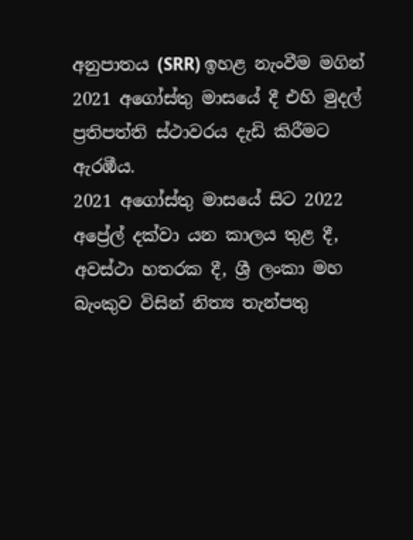අනුපාතය (SRR) ඉහළ නැංවීම මගින් 2021 අගෝස්තු මාසයේ දී එහි මුදල් ප්‍රතිපත්ති ස්ථාවරය දැඩි කිරීමට ඇරඹීය.
2021 අගෝස්තු මාසයේ සිට 2022 අප්‍රේල් දක්වා යන කාලය තුළ දී, අවස්ථා හතරක දී, ශ්‍රී ලංකා මහ බැංකුව විසින් නිත්‍ය තැන්පතු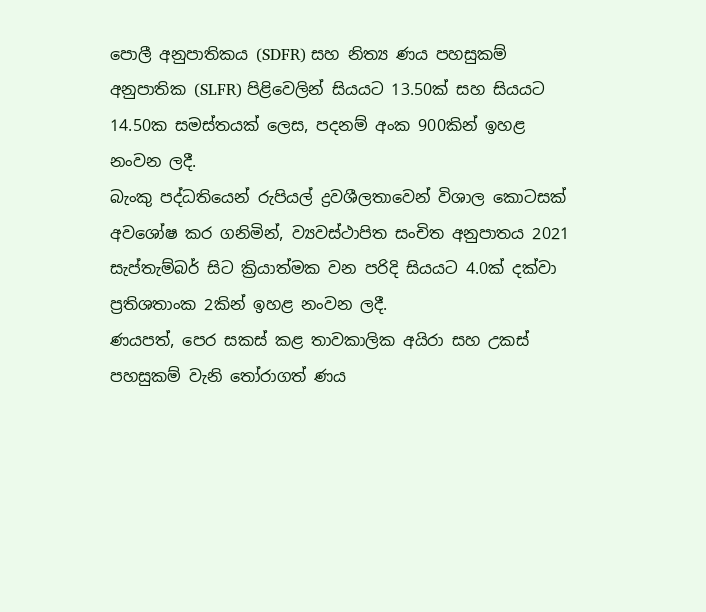පොලී අනුපාතිකය (SDFR) සහ නිත්‍ය ණය පහසුකම් අනුපාතික (SLFR) පිළිවෙලින් සියයට 13.50ක් සහ සියයට 14.50ක සමස්තයක් ලෙස, පදනම් අංක 900කින් ඉහළ නංවන ලදී.
බැංකු පද්ධතියෙන් රුපියල් ද්‍රවශීලතාවෙන් විශාල කොටසක් අවශෝෂ කර ගනිමින්, ව්‍යවස්ථාපිත සංචිත අනුපාතය 2021 සැප්තැම්බර් සිට ක්‍රියාත්මක වන පරිදි සියයට 4.0ක් දක්වා ප්‍රතිශතාංක 2කින් ඉහළ නංවන ලදී.
ණයපත්, පෙර සකස් කළ තාවකාලික අයිරා සහ උකස් පහසුකම් වැනි තෝරාගත් ණය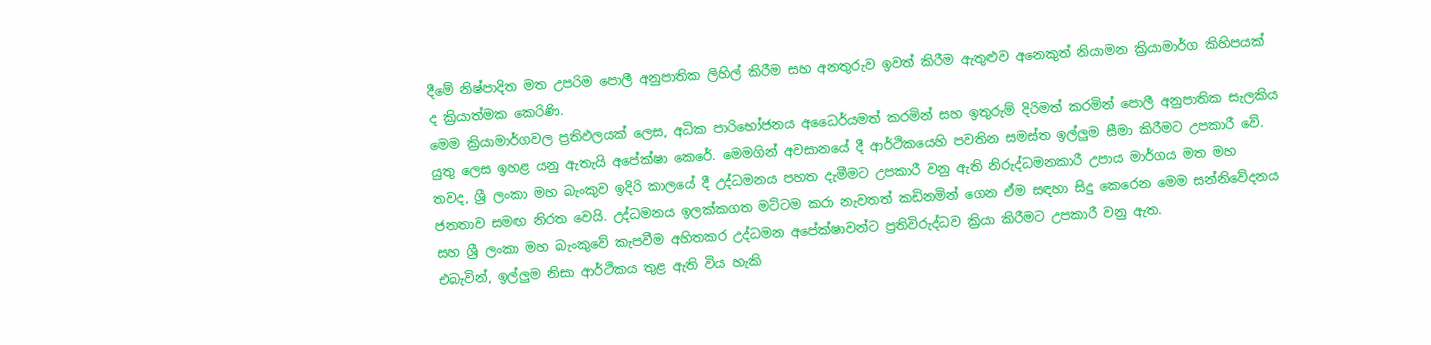දීමේ නිෂ්පාදිත මත උපරිම පොලී අනුපාතික ලිහිල් කිරීම සහ අනතුරුව ඉවත් කිරීම ඇතුළුව අනෙකුත් නියාමන ක්‍රියාමාර්ග කිහිපයක් ද ක්‍රියාත්මක කෙරිණි.
මෙම ක්‍රියාමාර්ගවල ප්‍රතිඵලයක් ලෙස, අධික පාරිභෝජනය අධෛර්යමත් කරමින් සහ ඉතුරුම් දිරිමත් කරමින් පොලී අනුපාතික සැලකිය යුතු ලෙස ඉහළ යනු ඇතැයි අපේක්ෂා කෙරේ. මෙමගින් අවසානයේ දී ආර්ථිකයෙහි පවතින සමස්ත ඉල්ලුම සීමා කිරීමට උපකාරී වේ.
තවද, ශ්‍රී ලංකා මහ බැංකුව ඉදිරි කාලයේ දී උද්ධමනය පහත දැමීමට උපකාරී වනු ඇති නිරුද්ධමනකාරී උපාය මාර්ගය මත මහ ජනතාව සමඟ නිරත වෙයි. උද්ධමනය ඉලක්කගත මට්ටම කරා නැවතත් කඩිනමින් ගෙන ඒම සඳහා සිදු කෙරෙන මෙම සන්නිවේදනය සහ ශ්‍රී ලංකා මහ බැංකුවේ කැපවීම අහිතකර උද්ධමන අපේක්ෂාවන්ට ප්‍රතිවිරුද්ධව ක්‍රියා කිරීමට උපකාරී වනු ඇත.
එබැවින්, ඉල්ලුම නිසා ආර්ථිකය තුළ ඇති විය හැකි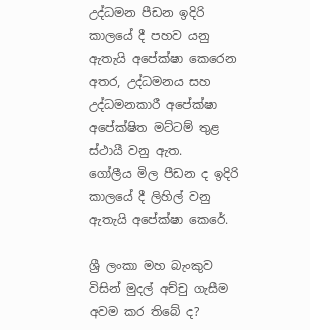උද්ධමන පීඩන ඉදිරි කාලයේ දී පහව යනු ඇතැයි අපේක්ෂා කෙරෙන අතර, උද්ධමනය සහ උද්ධමනකාරී අපේක්ෂා අපේක්ෂිත මට්ටම් තුළ ස්ථායී වනු ඇත.
ගෝලීය මිල පීඩන ද ඉදිරි කාලයේ දී ලිහිල් වනු ඇතැයි අපේක්ෂා කෙරේ.

ශ්‍රී ලංකා මහ බැංකුව විසින් මුදල් අච්චු ගැසීම අවම කර තිබේ ද?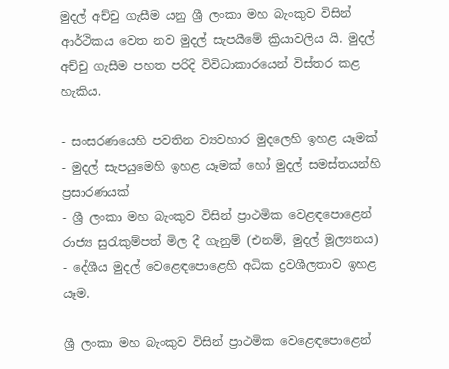මුදල් අච්චු ගැසීම යනු ශ්‍රී ලංකා මහ බැංකුව විසින් ආර්ථිකය වෙත නව මුදල් සැපයීමේ ක්‍රියාවලිය යි. මුදල් අච්චු ගැසීම පහත පරිදි විවිධාකාරයෙන් විස්තර කළ හැකිය.

- සංසරණයෙහි පවතින ව්‍යවහාර මුදලෙහි ඉහළ යෑමක්
- මුදල් සැපයුමෙහි ඉහළ යෑමක් හෝ මුදල් සමස්තයන්හි ප්‍රසාරණයක්
- ශ්‍රී ලංකා මහ බැංකුව විසින් ප්‍රාථමික වෙළඳපොළෙන් රාජ්‍ය සුරැකුම්පත් මිල දී ගැනුම් (එනම්, මුදල් මූල්‍යනය)
- දේශීය මුදල් වෙළෙඳපොළෙහි අධික ද්‍රවශීලතාව ඉහළ යෑම.

ශ්‍රී ලංකා මහ බැංකුව විසින් ප්‍රාථමික වෙළෙඳපොළෙන්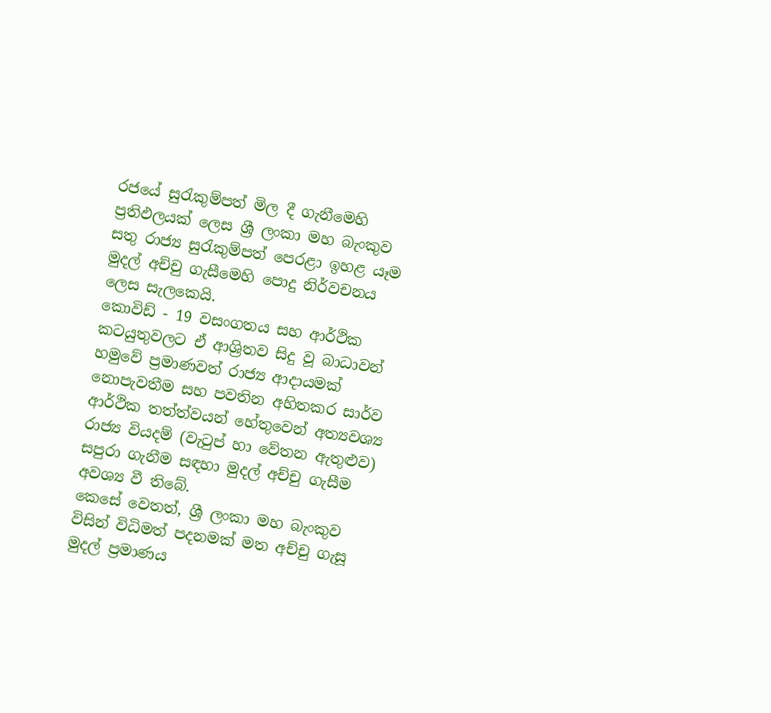රජයේ සුරැකුම්පත් මිල දී ගැනීමෙහි ප්‍රතිඵලයක් ලෙස ශ්‍රී ලංකා මහ බැංකුව සතු රාජ්‍ය සුරැකුම්පත් පෙරළා ඉහළ යෑම මුදල් අච්චු ගැසීමෙහි පොදු නිර්වචනය ලෙස සැලකෙයි.
කොවිඩ් - 19 වසංගතය සහ ආර්ථික කටයුතුවලට ඒ ආශ්‍රිතව සිදු වූ බාධාවන් හමුවේ ප්‍රමාණවත් රාජ්‍ය ආදායමක් නොපැවතීම සහ පවතින අහිතකර සාර්ව ආර්ථික තත්ත්වයන් හේතුවෙන් අත්‍යවශ්‍ය රාජ්‍ය වියදම් (වැටුප් හා වේතන ඇතුළුව) සපුරා ගැනීම සඳහා මුදල් අච්චු ගැසීම අවශ්‍ය වී තිබේ.
කෙසේ වෙතත්, ශ්‍රී ලංකා මහ බැංකුව විසින් විධිමත් පදනමක් මත අච්චු ගැසූ මුදල් ප්‍රමාණය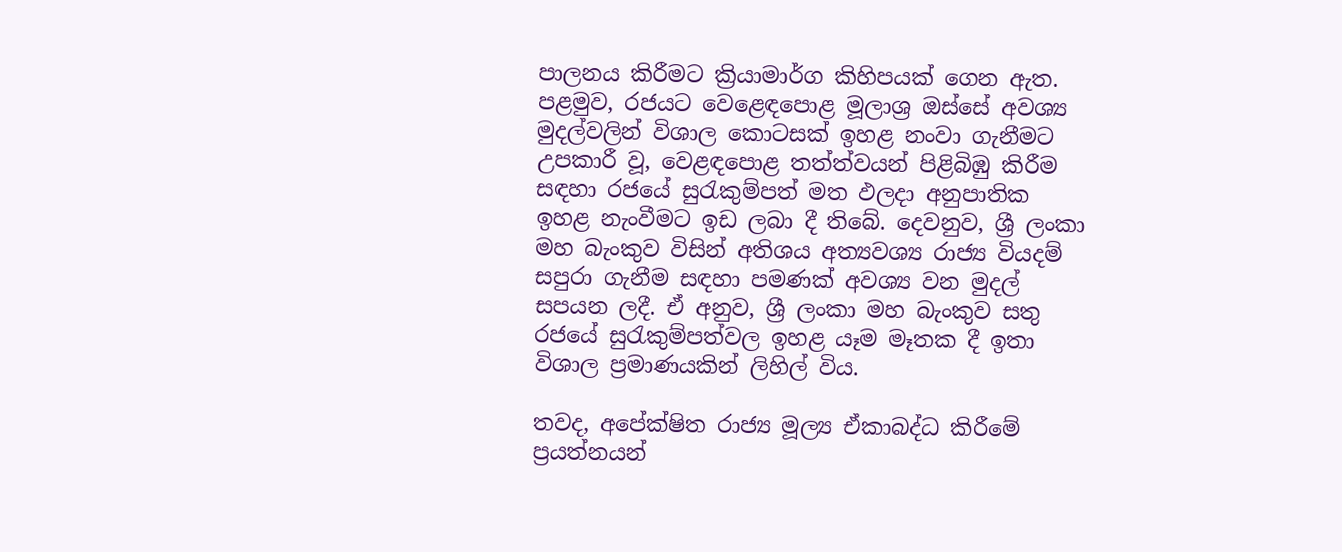පාලනය කිරීමට ක්‍රියාමාර්ග කිහිපයක් ගෙන ඇත. පළමුව, රජයට වෙළෙඳපොළ මූලාශ්‍ර ඔස්සේ අවශ්‍ය මුදල්වලින් විශාල කොටසක් ඉහළ නංවා ගැනීමට උපකාරී වූ, වෙළඳපොළ තත්ත්වයන් පිළිබිඹු කිරීම සඳහා රජයේ සුරැකුම්පත් මත ඵලදා අනුපාතික ඉහළ නැංවීමට ඉඩ ලබා දී තිබේ. දෙවනුව, ශ්‍රී ලංකා මහ බැංකුව විසින් අතිශය අත්‍යවශ්‍ය රාජ්‍ය වියදම් සපුරා ගැනීම සඳහා පමණක් අවශ්‍ය වන මුදල් සපයන ලදී. ඒ අනුව, ශ්‍රී ලංකා මහ බැංකුව සතු රජයේ සුරැකුම්පත්වල ඉහළ යෑම මෑතක දී ඉතා විශාල ප්‍රමාණයකින් ලිහිල් විය.

තවද, අපේක්ෂිත රාජ්‍ය මූල්‍ය ඒකාබද්ධ කිරීමේ ප්‍රයත්නයන්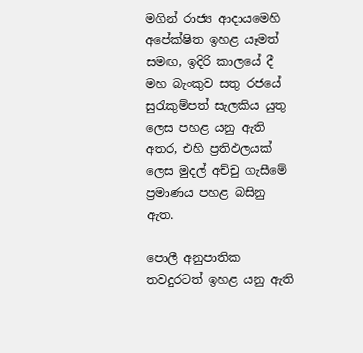මගින් රාජ්‍ය ආදායමෙහි අපේක්ෂිත ඉහළ යෑමත් සමඟ, ඉදිරි කාලයේ දී මහ බැංකුව සතු රජයේ සුරැකුම්පත් සැලකිය යුතු ලෙස පහළ යනු ඇති අතර, එහි ප්‍රතිඵලයක් ලෙස මුදල් අච්චු ගැසීමේ ප්‍රමාණය පහළ බසිනු ඇත.

පොලී අනුපාතික තවදුරටත් ඉහළ යනු ඇති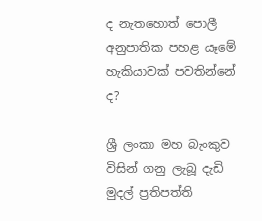ද නැතහොත් පොලී අනුපාතික පහළ යෑමේ හැකියාවක් පවතින්නේ ද?

ශ්‍රී ලංකා මහ බැංකුව විසින් ගනු ලැබූ දැඩි මුදල් ප්‍රතිපත්ති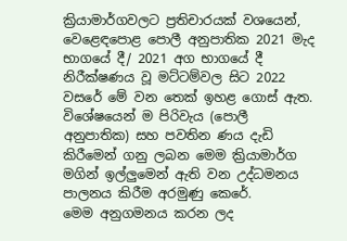ක්‍රියාමාර්ගවලට ප්‍රතිචාරයක් වශයෙන්, වෙළෙඳපොළ පොලී අනුපාතික 2021 මැද භාගයේ දී/ 2021 අග භාගයේ දී නිරීක්ෂණය වූ මට්ටම්වල සිට 2022 වසරේ මේ වන තෙක් ඉහළ ගොස් ඇත.
විශේෂයෙන් ම පිරිවැය (පොලී අනුපාතික) සහ පවතින ණය දැඩි කිරීමෙන් ගනු ලබන මෙම ක්‍රියාමාර්ග මගින් ඉල්ලුමෙන් ඇති වන උද්ධමනය පාලනය කිරීම අරමුණු කෙරේ.
මෙම අනුගමනය කරන ලද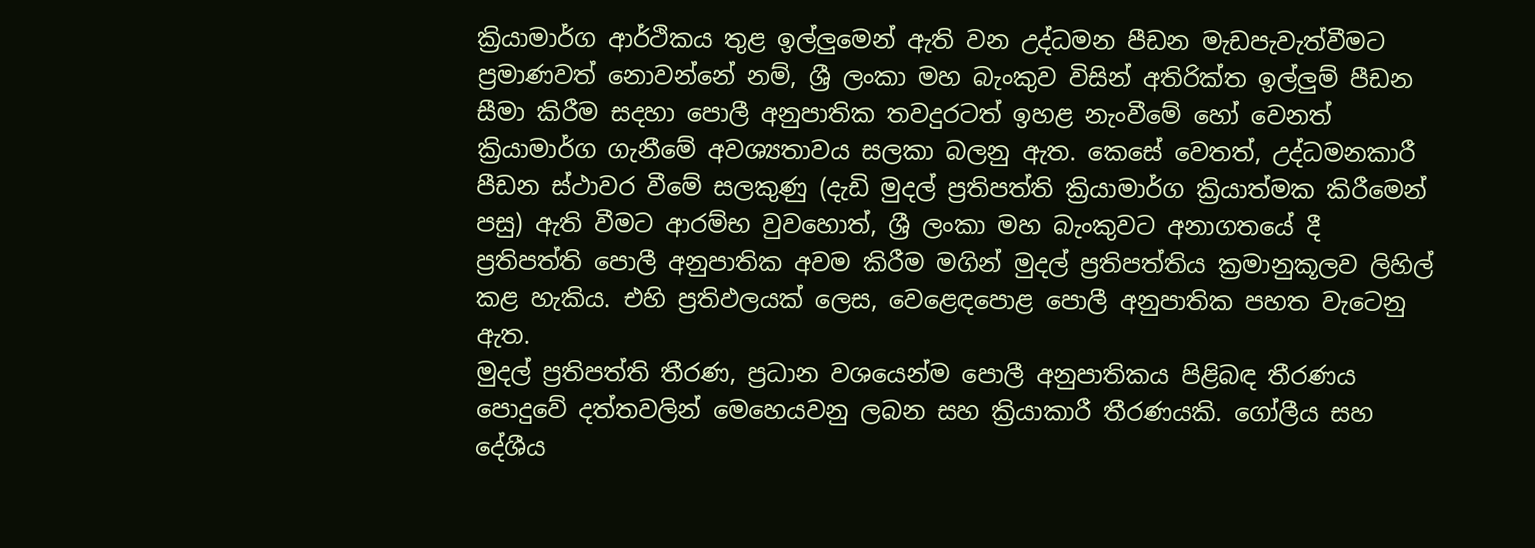ක්‍රියාමාර්ග ආර්ථිකය තුළ ඉල්ලුමෙන් ඇති වන උද්ධමන පීඩන මැඩපැවැත්වීමට ප්‍රමාණවත් නොවන්නේ නම්, ශ්‍රී ලංකා මහ බැංකුව විසින් අතිරික්ත ඉල්ලුම් පීඩන සීමා කිරීම සදහා පොලී අනුපාතික තවදුරටත් ඉහළ නැංවීමේ හෝ වෙනත් ක්‍රියාමාර්ග ගැනීමේ අවශ්‍යතාවය සලකා බලනු ඇත. කෙසේ වෙතත්, උද්ධමනකාරී පීඩන ස්ථාවර වීමේ සලකුණු (දැඩි මුදල් ප්‍රතිපත්ති ක්‍රියාමාර්ග ක්‍රියාත්මක කිරීමෙන් පසු) ඇති වීමට ආරම්භ වුවහොත්, ශ්‍රී ලංකා මහ බැංකුවට අනාගතයේ දී ප්‍රතිපත්ති පොලී අනුපාතික අවම කිරීම මගින් මුදල් ප්‍රතිපත්තිය ක්‍රමානුකූලව ලිහිල් කළ හැකිය. එහි ප්‍රතිඵලයක් ලෙස, වෙළෙඳපොළ පොලී අනුපාතික පහත වැටෙනු ඇත.
මුදල් ප්‍රතිපත්ති තීරණ, ප්‍රධාන වශයෙන්ම පොලී අනුපාතිකය පිළිබඳ තීරණය පොදුවේ දත්තවලින් මෙහෙයවනු ලබන සහ ක්‍රියාකාරී තීරණයකි. ගෝලීය සහ දේශීය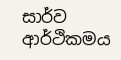සාර්ව ආර්ථිකමය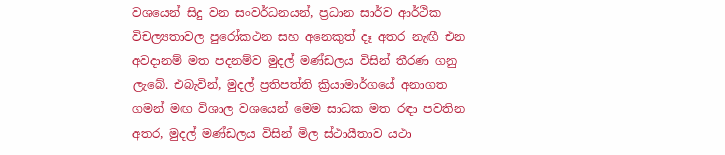වශයෙන් සිදු වන සංවර්ධනයන්, ප්‍රධාන සාර්ව ආර්ථික විචල්‍යතාවල පුරෝකථන සහ අනෙකුත් දෑ අතර නැඟී එන අවදානම් මත පදනම්ව මුදල් මණ්ඩලය විසින් තීරණ ගනු ලැබේ. එබැවින්, මුදල් ප්‍රතිපත්ති ක්‍රියාමාර්ගයේ අනාගත ගමන් මඟ විශාල වශයෙන් මෙම සාධක මත රඳා පවතින අතර, මුදල් මණ්ඩලය විසින් මිල ස්ථායීතාව යථා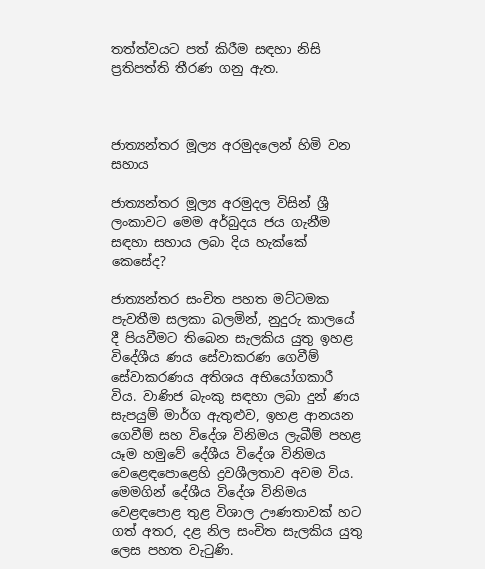තත්ත්වයට පත් කිරීම සඳහා නිසි ප්‍රතිපත්ති තීරණ ගනු ඇත.



ජාත්‍යන්තර මූල්‍ය අරමුදලෙන් හිමි වන සහාය

ජාත්‍යන්තර මූල්‍ය අරමුදල විසින් ශ්‍රී ලංකාවට මෙම අර්බුදය ජය ගැනීම සඳහා සහාය ලබා දිය හැක්කේ කෙසේද?

ජාත්‍යන්තර සංචිත පහත මට්ටමක පැවතීම සලකා බලමින්, නුදුරු කාලයේ දී පියවීමට තිබෙන සැලකිය යුතු ඉහළ විදේශීය ණය සේවාකරණ ගෙවීම් සේවාකරණය අතිශය අභියෝගකාරී විය. වාණිජ බැංකු සඳහා ලබා දුන් ණය සැපයුම් මාර්ග ඇතුළුව, ඉහළ ආනයන ගෙවීම් සහ විදේශ විනිමය ලැබීම් පහළ යෑම හමුවේ දේශීය විදේශ විනිමය වෙළෙඳපොළෙහි ද්‍රවශීලතාව අවම විය. මෙමගින් දේශීය විදේශ විනිමය වෙළඳපොළ තුළ විශාල ඌණතාවක් හට ගත් අතර, දළ නිල සංචිත සැලකිය යුතු ලෙස පහත වැටුණි.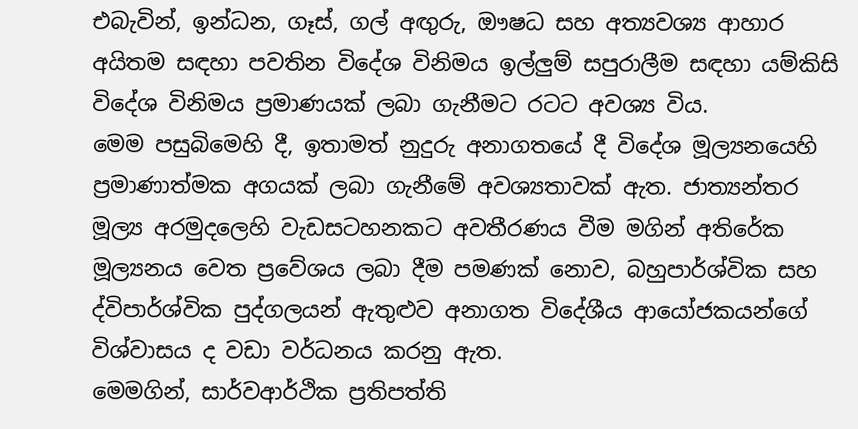එබැවින්, ඉන්ධන, ගෑස්, ගල් අඟුරු, ඖෂධ සහ අත්‍යවශ්‍ය ආහාර අයිතම සඳහා පවතින විදේශ විනිමය ඉල්ලුම් සපුරාලීම සඳහා යම්කිසි විදේශ විනිමය ප්‍රමාණයක් ලබා ගැනීමට රටට අවශ්‍ය විය.
මෙම පසුබිමෙහි දී, ඉතාමත් නුදුරු අනාගතයේ දී විදේශ මූල්‍යනයෙහි ප්‍රමාණාත්මක අගයක් ලබා ගැනීමේ අවශ්‍යතාවක් ඇත. ජාත්‍යන්තර මූල්‍ය අරමුදලෙහි වැඩසටහනකට අවතීරණය වීම මගින් අතිරේක මූල්‍යනය වෙත ප්‍රවේශය ලබා දීම පමණක් නොව, බහුපාර්ශ්වික සහ ද්විපාර්ශ්වික පුද්ගලයන් ඇතුළුව අනාගත විදේශීය ආයෝජකයන්ගේ විශ්වාසය ද වඩා වර්ධනය කරනු ඇත.
මෙමගින්, සාර්වආර්ථික ප්‍රතිපත්ති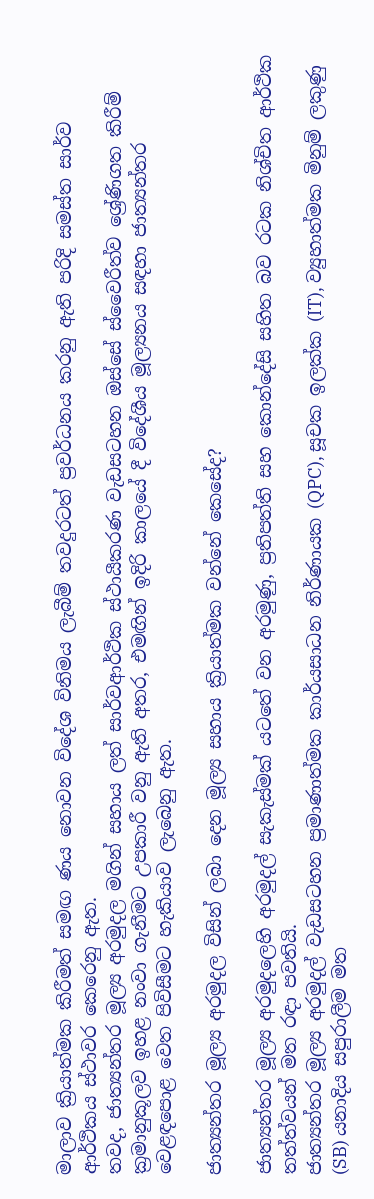මාලාව ක්‍රියාත්මක කිරීමත් සමඟ ණය නොවන විදේශ විනිමය ලැබීම් තවදුරටත් ප්‍රවර්ධනය කරනු ඇති පරිදි සමස්ත සාර්ව ආර්ථිකය ස්ථාවර කෙරෙනු ඇත.
තවද, ජාත්‍යන්තර මූල්‍ය අරමුදල මගින් සහාය ලත් සාර්වආර්ථික ස්ථායීකරණ වැඩසටහන ඔස්සේ ස්වෛරීත්ව ශ්‍රේණිගත කිරීම් ක්‍රමානුකූලව ඉහළ නංවා ගැනීමට උපකාරී වනු ඇති අතර, එමඟින් ඉදිරි කාලයේ දී විදේශීය මූල්‍යනය සඳහා ජාත්‍යන්තර වෙළඳපොළ වෙත පිවිසීමට හැකියාව ලැබෙනු ඇත‍.

ජාත්‍යන්තර මූල්‍ය අරමුදල විසින් ලබා දෙන මූල්‍ය සහාය ක්‍රියාත්මක වන්නේ කෙසේද?

ජාත්‍යන්තර මූල්‍ය අරමුදලෙහි අරමුදල් සැකැස්මක් යටතේ වන අරමුණු, ප්‍රතිපත්ති සහ කොන්දේසි සහිත බව රටක නිශ්චිත ආර්ථික තත්ත්වයන් මත රඳා පවතියි.
ජාත්‍යන්තර මූල්‍ය අරමුදල් වැඩසටහන ප්‍රමාණාත්මක කාර්යසාධන නිර්ණායක (QPC), සූචක ඉලක්ක (IT), ව්‍යුහාත්මක මිනුම් ලකුණු (SB) යනාදිය සපුරාලීම මත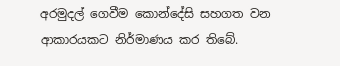අරමුදල් ගෙවීම කොන්දේසි සහගත වන ආකාරයකට නිර්මාණය කර තිබේ.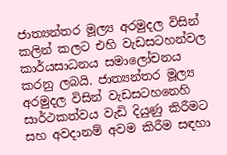ජාත්‍යන්තර මූල්‍ය අරමුදල විසින් කලින් කලට එහි වැඩසටහන්වල කාර්යසාධනය සමාලෝචනය කරනු ලබයි. ජාත්‍යන්තර මූල්‍ය අරමුදල විසින් වැඩසටහනෙහි සාර්ථකත්වය වැඩි දියුණු කිරීමට සහ අවදානම් අවම කිරීම සඳහා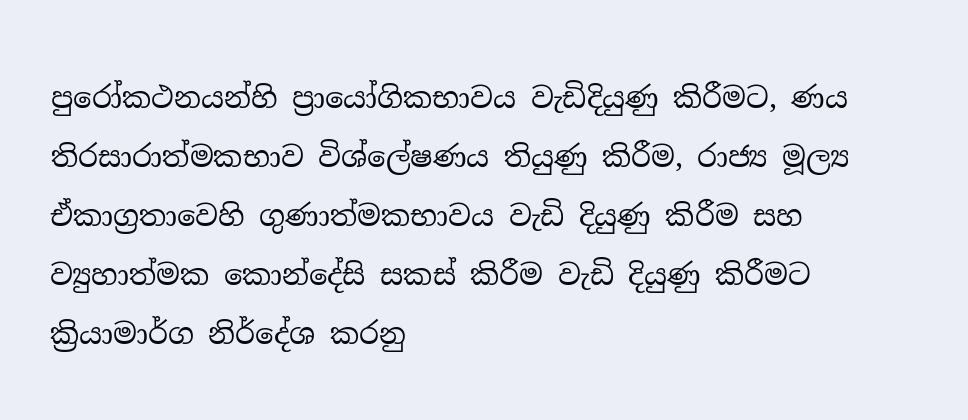පුරෝකථනයන්හි ප්‍රායෝගිකභාවය වැඩිදියුණු කිරීමට, ණය තිරසාරාත්මකභාව විශ්ලේෂණය තියුණු කිරීම, රාජ්‍ය මූල්‍ය ඒකාග්‍රතාවෙහි ගුණාත්මකභාවය වැඩි දියුණු කිරීම සහ ව්‍යුහාත්මක කොන්දේසි සකස් කිරීම වැඩි දියුණු කිරීමට ක්‍රියාමාර්ග නිර්දේශ කරනු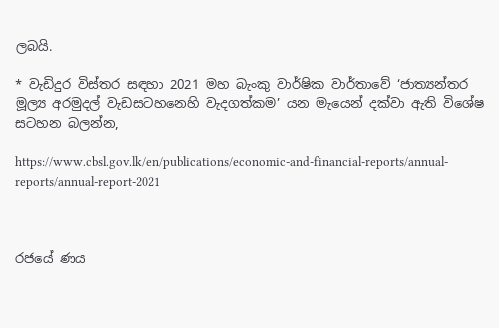ලබයි.

* වැඩිදුර විස්තර සඳහා 2021 මහ බැංකු වාර්ෂික වාර්තාවේ ‘ජාත්‍යන්තර මූල්‍ය අරමුදල් වැඩසටහනෙහි වැදගත්කම’ යන මැයෙන් දක්වා ඇති විශේෂ සටහන බලන්න,

https://www.cbsl.gov.lk/en/publications/economic-and-financial-reports/annual-reports/annual-report-2021



රජයේ ණය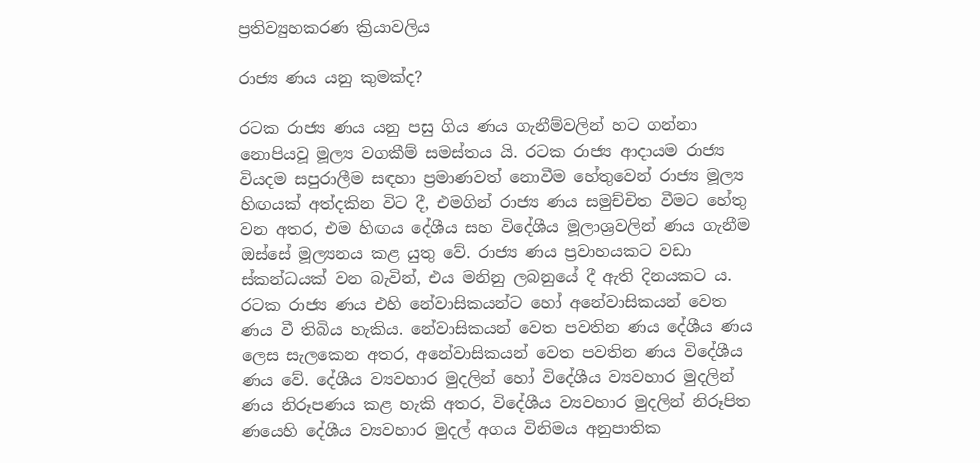ප්‍රතිව්‍යුහකරණ ක්‍රියාවලිය

රාජ්‍ය ණය යනු කුමක්ද?

රටක රාජ්‍ය ණය යනු පසු ගිය ණය ගැනීම්වලින් හට ගන්නා නොපියවූ මූල්‍ය වගකීම් සමස්තය යි. රටක රාජ්‍ය ආදායම රාජ්‍ය වියදම සපුරාලීම සඳහා ප්‍රමාණවත් නොවීම හේතුවෙන් රාජ්‍ය මූල්‍ය හිඟයක් අත්දකින විට දී, එමගින් රාජ්‍ය ණය සමුච්චිත වීමට හේතු වන අතර, එම හිඟය දේශීය සහ විදේශීය මූලාශ්‍රවලින් ණය ගැනීම ඔස්සේ මූල්‍යනය කළ යුතු වේ. රාජ්‍ය ණය ප්‍රවාහයකට වඩා ස්කන්ධයක් වන බැවින්, එය මනිනු ලබනුයේ දී ඇති දිනයකට ය. රටක රාජ්‍ය ණය එහි නේවාසිකයන්ට හෝ අනේවාසිකයන් වෙත ණය වී තිබිය හැකිය. නේවාසිකයන් වෙත පවතින ණය දේශීය ණය ලෙස සැලකෙන අතර, අනේවාසිකයන් වෙත පවතින ණය විදේශීය ණය වේ. දේශීය ව්‍යවහාර මුදලින් හෝ විදේශීය ව්‍යවහාර මුදලින් ණය නිරූපණය කළ හැකි අතර, විදේශීය ව්‍යවහාර මුදලින් නිරූපිත ණයෙහි දේශීය ව්‍යවහාර මුදල් අගය විනිමය අනුපාතික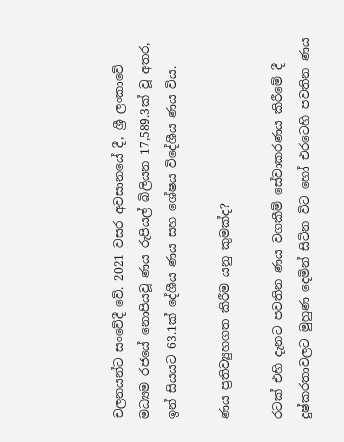චලනයන්ට සංවේදී වේ. 2021 වසර අවසානයේ දී, ශ්‍රී ලංකාවේ මධ්‍යම රජයේ නොපියවූ ණය රුපියල් බිලියන 17,589.3ක් වූ අතර, ඉන් සියයට 63.1ක් දේශීය ණය සහ ශේෂය විදේශීය ණය විය.

ණය ප්‍රතිව්‍යුහගත කිරීම යනු කුමක්ද?

රටක් එහි දැනට පවතින ණය වගකීම් සේවාකරණය කිරීමේ දී දුෂ්කරතාවලට මුහුණ දෙමින් සිටින විට හෝ එරටෙහි පවතින ණය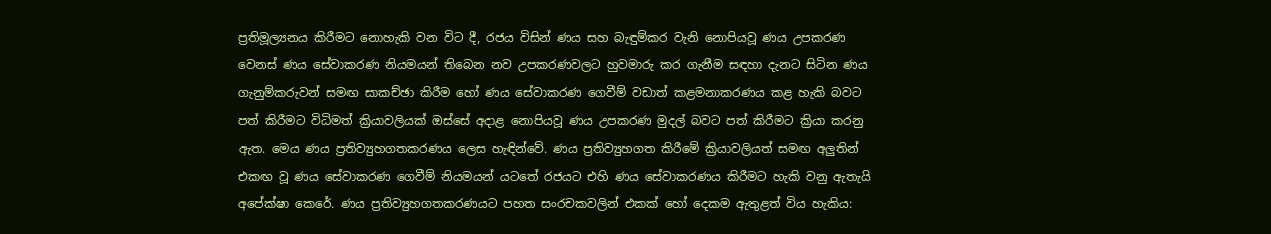ප්‍රතිමූල්‍යනය කිරීමට නොහැකි වන විට දී, රජය විසින් ණය සහ බැඳුම්කර වැනි නොපියවූ ණය උපකරණ වෙනස් ණය සේවාකරණ නියමයන් තිබෙන නව උපකරණවලට හුවමාරු කර ගැනීම සඳහා දැනට සිටින ණය ගැනුම්කරුවන් සමඟ සාකච්ඡා කිරීම හෝ ණය සේවාකරණ ගෙවීම් වඩාත් කළමනාකරණය කළ හැකි බවට පත් කිරීමට විධිමත් ක්‍රියාවලියක් ඔස්සේ අදාළ නොපියවූ ණය උපකරණ මුදල් බවට පත් කිරීමට ක්‍රියා කරනු ඇත. මෙය ණය ප්‍රතිව්‍යුහගතකරණය ලෙස හැඳින්වේ. ණය ප්‍රතිව්‍යුහගත කිරීමේ ක්‍රියාවලියත් සමඟ අලුතින් එකඟ වූ ණය සේවාකරණ ගෙවීම් නියමයන් යටතේ රජයට එහි ණය සේවාකරණය කිරීමට හැකි වනු ඇතැයි අපේක්ෂා කෙරේ. ණය ප්‍රතිව්‍යුහගතකරණයට පහත සංරචකවලින් එකක් හෝ දෙකම ඇතුළත් විය හැකිය: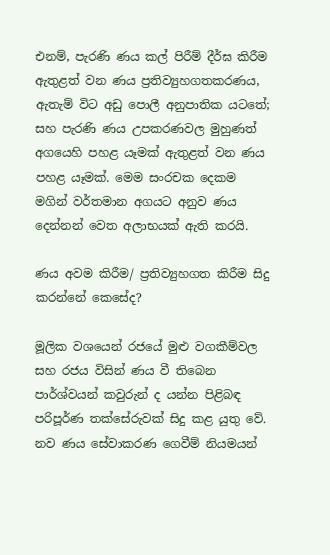එනම්, පැරණි ණය කල් පිරීම් දීර්ඝ කිරීම ඇතුළත් වන ණය ප්‍රතිව්‍යුහගතකරණය, ඇතැම් විට අඩු පොලී අනුපාතික යටතේ; සහ පැරණි ණය උපකරණවල මුහුණත් අගයෙහි පහළ යෑමක් ඇතුළත් වන ණය පහළ යෑමක්. මෙම සංරචක දෙකම මගින් වර්තමාන අගයට අනුව ණය දෙන්නන් වෙත අලාභයක් ඇති කරයි.

ණය අවම කිරීම/ ප්‍රතිව්‍යුහගත කිරීම සිදු කරන්නේ කෙසේද?

මූලික වශයෙන් රජයේ මුළු වගකීම්වල සහ රජය විසින් ණය වී තිබෙන පාර්ශ්වයන් කවුරුන් ද යන්න පිළිබඳ පරිපූර්ණ තක්සේරුවක් සිදු කළ යුතු වේ. නව ණය සේවාකරණ ගෙවීම් නියමයන්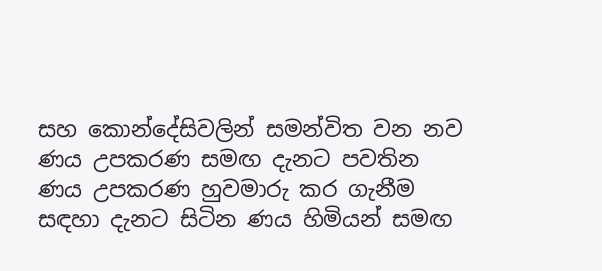සහ කොන්දේසිවලින් සමන්විත වන නව ණය උපකරණ සමඟ දැනට පවතින ණය උපකරණ හුවමාරු කර ගැනීම සඳහා දැනට සිටින ණය හිමියන් සමඟ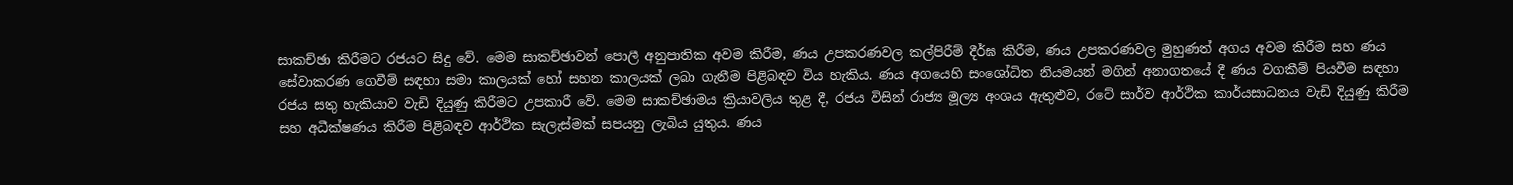සාකච්ඡා කිරීමට රජයට සිදු වේ. මෙම සාකච්ඡාවන් පොලී අනුපාතික අවම කිරීම, ණය උපකරණවල කල්පිරීම් දීර්ඝ කිරීම, ණය උපකරණවල මුහුණත් අගය අවම කිරීම සහ ණය සේවාකරණ ගෙවීම් සඳහා සමා කාලයක් හෝ සහන කාලයක් ලබා ගැනීම පිළිබඳව විය හැකිය. ණය අගයෙහි සංශෝධිත නියමයන් මගින් අනාගතයේ දී ණය වගකීම් පියවීම සඳහා රජය සතු හැකියාව වැඩි දියුණු කිරීමට උපකාරී වේ. මෙම සාකච්ඡාමය ක්‍රියාවලිය තුළ දී, රජය විසින් රාජ්‍ය මූල්‍ය අංශය ඇතුළුව, රටේ සාර්ව ආර්ථික කාර්යසාධනය වැඩි දියුණු කිරීම සහ අධීක්ෂණය කිරීම පිළිබඳව ආර්ථික සැලැස්මක් සපයනු ලැබිය යුතුය. ණය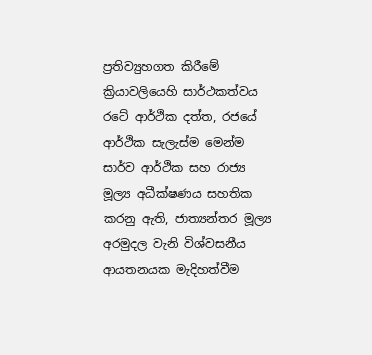ප්‍රතිව්‍යුහගත කිරීමේ ක්‍රියාවලියෙහි සාර්ථකත්වය රටේ ආර්ථික දත්ත, රජයේ ආර්ථික සැලැස්ම මෙන්ම සාර්ව ආර්ථික සහ රාජ්‍ය මූල්‍ය අධීක්ෂණය සහතික කරනු ඇති, ජාත්‍යන්තර මූල්‍ය අරමුදල වැනි විශ්වසනීය ආයතනයක මැදිහත්වීම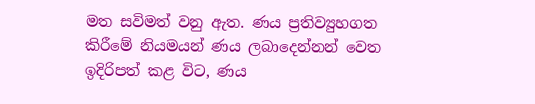මත සවිමත් වනු ඇත. ණය ප්‍රතිව්‍යුහගත කිරීමේ නියමයන් ණය ලබාදෙන්නන් වෙත ඉදිරිපත් කළ විට, ණය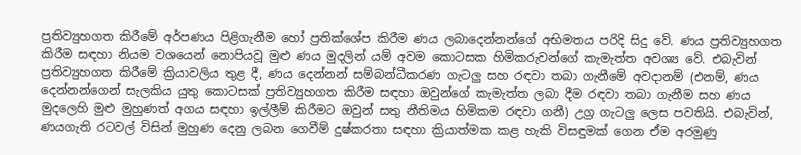ප්‍රතිව්‍යුහගත කිරීමේ අර්පණය පිළිගැනීම හෝ ප්‍රතික්ශේප කිරීම ණය ලබාදෙන්නන්ගේ අභිමතය පරිදි සිදු වේ. ණය ප්‍රතිව්‍යුහගත කිරීම සඳහා නියම වශයෙන් නොපියවූ මුළු ණය මුදලින් යම් අවම කොටසක හිමිකරුවන්ගේ කැමැත්ත අවශ්‍ය වේ. එබැවින් ප්‍රතිව්‍යුහගත කිරීමේ ක්‍රියාවලිය තුළ දී, ණය දෙන්නන් සම්බන්ධීකරණ ගැටලු සහ රඳවා තබා ගැනීමේ අවදානම් (එනම්, ණය දෙන්නන්ගෙන් සැලකිය යුතු කොටසක් ප්‍රතිව්‍යුහගත කිරීම සඳහා ඔවුන්ගේ කැමැත්ත ලබා දීම රඳවා තබා ගැනීම සහ ණය මුදලෙහි මුළු මුහුණත් අගය සඳහා ඉල්ලීම් කිරීමට ඔවුන් සතු නීතිමය හිමිකම රඳවා ගනී) උග්‍ර ගැටලු ලෙස පවතියි. එබැවින්, ණයගැති රටවල් විසින් මුහුණ දෙනු ලබන ගෙවීම් දුෂ්කරතා සඳහා ක්‍රියාත්මක කළ හැකි විසඳුමක් ගෙන ඒම අරමුණු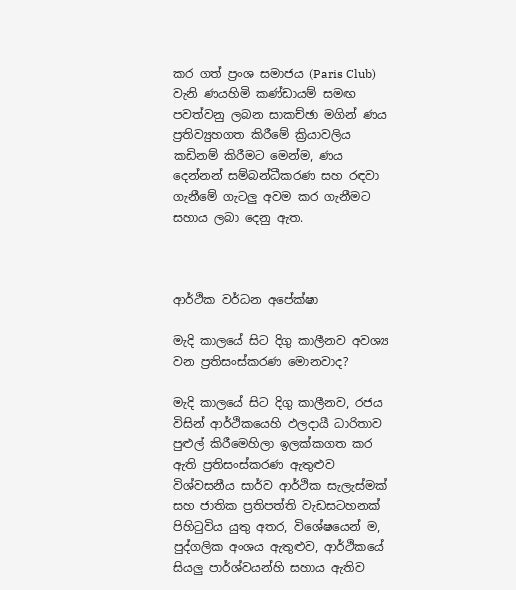කර ගත් ප්‍රංශ සමාජය (Paris Club) වැනි ණයහිමි කණ්ඩායම් සමඟ පවත්වනු ලබන සාකච්ඡා මගින් ණය ප්‍රතිව්‍යුහගත කිරීමේ ක්‍රියාවලිය කඩිනම් කිරීමට මෙන්ම, ණය දෙන්නන් සම්බන්ධීකරණ සහ රඳවා ගැනීමේ ගැටලු අවම කර ගැනීමට සහාය ලබා දෙනු ඇත.



ආර්ථික වර්ධන අපේක්ෂා

මැදි කාලයේ සිට දිගු කාලීනව අවශ්‍ය වන ප්‍රතිසංස්කරණ මොනවාද?

මැදි කාලයේ සිට දිගු කාලීනව, රජය විසින් ආර්ථිකයෙහි ‍ඵලදායී ධාරිතාව පුළුල් කිරීමෙහිලා ඉලක්කගත කර ඇති ප්‍රතිසංස්කරණ ඇතුළුව විශ්වසනීය සාර්ව ආර්ථික සැලැස්මක් සහ ජාතික ප්‍රතිපත්ති වැඩසටහනක් පිහිටුවිය යුතු අතර, විශේෂයෙන් ම, පුද්ගලික අංශය ඇතුළුව, ආර්ථිකයේ සියලු පාර්ශ්වයන්හි සහාය ඇතිව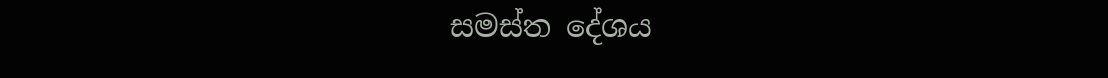සමස්ත දේශය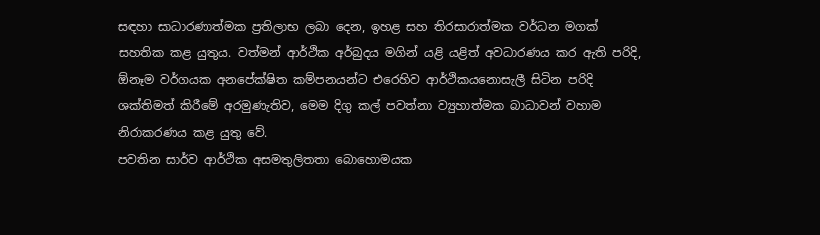සඳහා සාධාරණාත්මක ප්‍රතිලාභ ලබා දෙන, ඉහළ සහ තිරසාරාත්මක වර්ධන මගක් සහතික කළ යුතුය. වත්මන් ආර්ථික අර්බුදය මගින් යළි යළිත් අවධාරණය කර ඇති පරිදි, ඕනෑම වර්ගයක අනපේක්ෂිත කම්පනයන්ට එරෙහිව ආර්ථිකයනොසැලී සිටින පරිදි ශක්තිමත් කිරීමේ අරමුණැතිව, මෙම දිගු කල් පවත්නා ව්‍යුහාත්මක බාධාවන් වහාම නිරාකරණය කළ යුතු වේ.
පවතින සාර්ව ආර්ථික අසමතුලිතතා බොහොමයක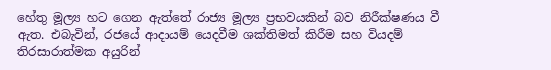හේතු මූල්‍ය හට ගෙන ඇත්තේ රාජ්‍ය මූල්‍ය ප්‍රභවයකින් බව නිරීක්ෂණය වී ඇත. එබැවින්, රජයේ ආදායම් යෙදවීම ශක්තිමත් කිරීම සහ වියදම් තිරසාරාත්මක අයුරින්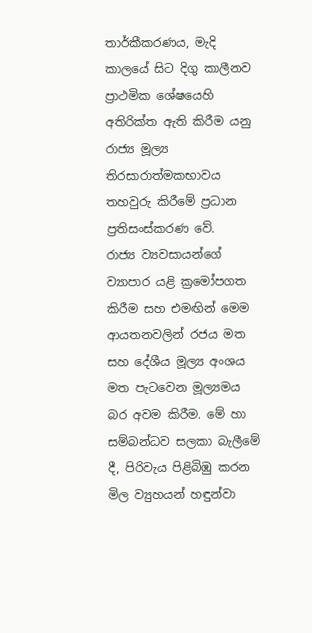තාර්කීකරණය, මැදි කාලයේ සිට දිගු කාලීනව ප්‍රාථමික ශේෂයෙහි අතිරික්ත ඇති කිරීම යනු රාජ්‍ය මූල්‍ය තිරසාරාත්මකභාවය තහවුරු කිරීමේ ප්‍රධාන ප්‍රතිසංස්කරණ වේ.
රාජ්‍ය ව්‍යවසායන්ගේ ව්‍යාපාර යළි ක්‍රමෝපගත කිරීම සහ එමඟින් මෙම ආයතනවලින් රජය මත සහ දේශීය මූල්‍ය අංශය මත පැටවෙන මූල්‍යමය බර අවම කිරීම. මේ හා සම්බන්ධව සලකා බැලීමේ දී, පිරිවැය පිළිබිඹු කරන මිල ව්‍යුහයන් හඳුන්වා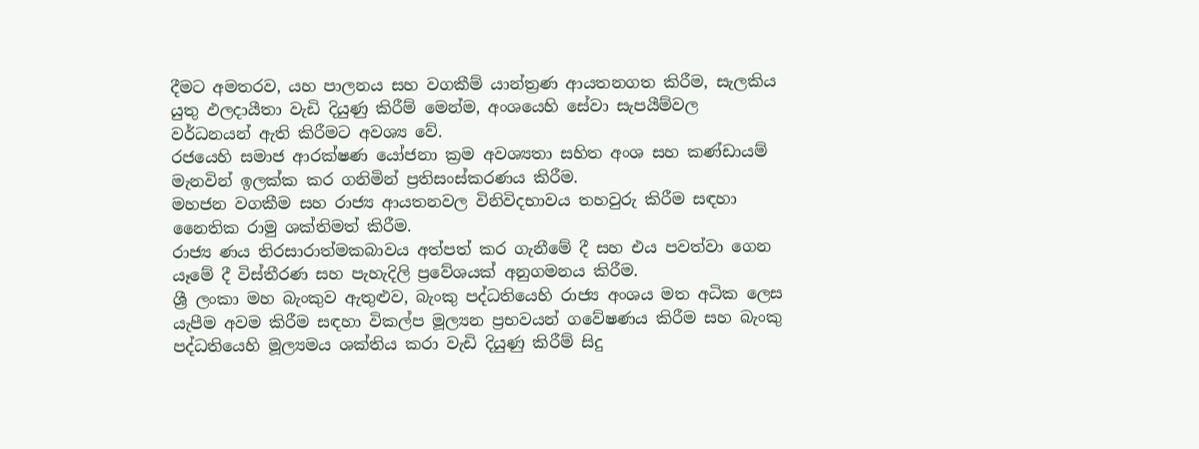දීමට අමතරව, යහ පාලනය සහ වගකීම් යාන්ත්‍රණ ආයතනගත කිරීම, සැලකිය යුතු ඵලදායීතා වැඩි දියුණු කිරීම් මෙන්ම, අංශයෙහි සේවා සැපයීම්වල වර්ධනයන් ඇති කිරීමට අවශ්‍ය වේ.
රජයෙහි සමාජ ආරක්ෂණ යෝජනා ක්‍රම අවශ්‍යතා සහිත අංශ සහ කණ්ඩායම් මැනවින් ඉලක්ක කර ගනිමින් ප්‍රතිසංස්කරණය කිරීම.
මහජන වගකීම සහ රාජ්‍ය ආයතනවල විනිවිදභාවය තහවුරු කිරීම සඳහා නෛතික රාමු ශක්තිමත් කිරීම.
රාජ්‍ය ණය තිරසාරාත්මකබාවය අත්පත් කර ගැනීමේ දී සහ එය පවත්වා ගෙන යෑමේ දී විස්තීරණ සහ පැහැදිලි ප්‍රවේශයක් අනුගමනය කිරීම.
ශ්‍රී ලංකා මහ බැංකුව ඇතුළුව, බැංකු පද්ධතියෙහි රාජ්‍ය අංශය මත අධික ලෙස යැපීම අවම කිරීම සඳහා විකල්ප මූල්‍යන ප්‍රභවයන් ගවේෂණය කිරීම සහ බැංකු පද්ධතියෙහි මූල්‍යමය ශක්තිය කරා වැඩි දියුණු කිරීම් සිදු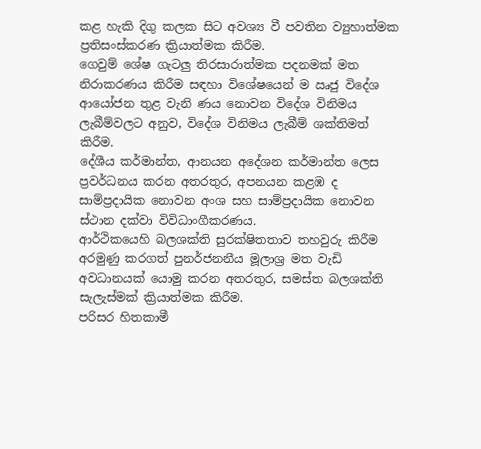කළ හැකි දිගු කලක සිට අවශ්‍ය වී පවතින ව්‍යුහාත්මක ප්‍රතිසංස්කරණ ක්‍රියාත්මක කිරීම.
ගෙවුම් ශේෂ ගැටලු තිරසාරාත්මක පදනමක් මත නිරාකරණය කිරීම සඳහා විශේෂයෙන් ම ඍජු විදේශ ආයෝජන තුළ වැනි ණය නොවන විදේශ විනිමය ලැබීම්වලට අනුව, විදේශ විනිමය ලැබීම් ශක්තිමත් කිරීම.
දේශීය කර්මාන්ත, ආනයන අදේශන කර්මාන්ත ලෙස ප්‍රවර්ධනය කරන අතරතුර, අපනයන කළඹ ද සාම්ප්‍රදායික නොවන අංශ සහ සාම්ප්‍රදායික නොවන ස්‍ථාන දක්වා විවිධාංගීකරණය.
ආර්ථිකයෙහි බලශක්ති සුරක්ෂිතතාව තහවුරු කිරීම අරමුණු කරගත් පුනර්ජනනීය මූලාශ්‍ර මත වැඩි අවධානයක් යොමු කරන අතරතුර, සමස්ත බලශක්ති සැලැස්මක් ක්‍රියාත්මක කිරීම.
පරිසර හිතකාමී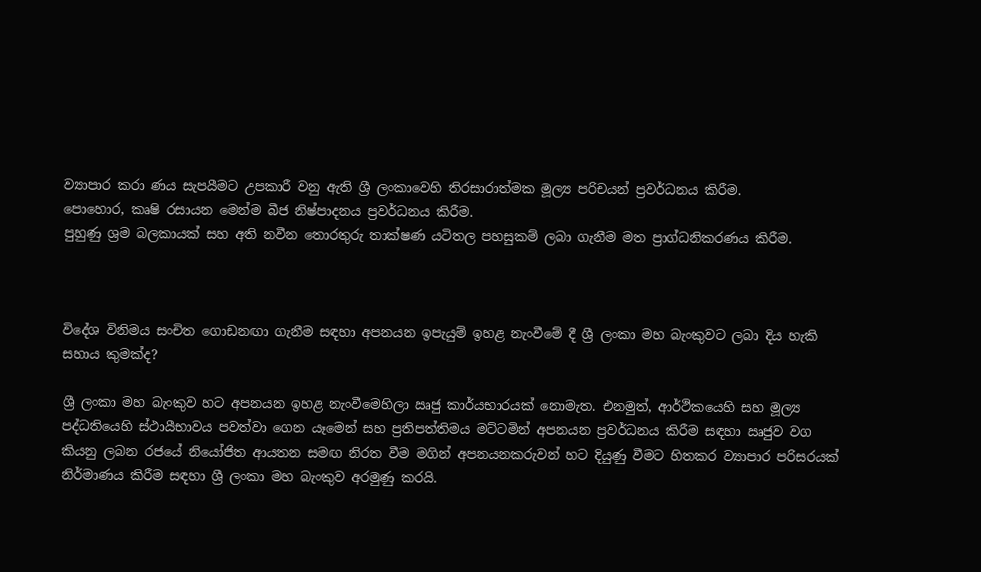ව්‍යාපාර කරා ණය සැපයීමට උපකාරී වනු ඇති ශ්‍රී ලංකාවෙහි තිරසාරාත්මක මූල්‍ය පරිචයන් ප්‍රවර්ධනය කිරීම.
පොහොර, කෘෂි රසායන මෙන්ම බීජ නිෂ්පාදනය ප්‍රවර්ධනය කිරීම.
පුහුණු ශ්‍රම බලකායක් සහ අති නවීන තොරතුරු තාක්ෂණ යටිතල පහසුකම් ලබා ගැනීම මත ප්‍රාග්ධනිකරණය කිරීම.



විදේශ විනිමය සංචිත ගොඩනඟා ගැනීම සඳහා අපනයන ඉපැයුම් ඉහළ නැංවීමේ දී ශ්‍රී ලංකා මහ බැංකුවට ලබා දිය හැකි සහාය කුමක්ද?

ශ්‍රී ලංකා මහ බැංකුව හට අපනයන ඉහළ නැංවීමෙහිලා ඍජු කාර්යභාරයක් නොමැත. එනමුත්, ආර්ථිකයෙහි සහ මූල්‍ය පද්ධතියෙහි ස්ථායීභාවය පවත්වා ගෙන යෑමෙන් සහ ප්‍රතිපත්තිමය මට්ටමින් අපනයන ප්‍රවර්ධනය කිරීම සඳහා ඍජුව වග කියනු ලබන රජයේ නියෝජිත ආයතන සමඟ නිරත වීම මගින් අපනයනකරුවන් හට දියුණු වීමට හිතකර ව්‍යාපාර පරිසරයක් නිර්මාණය කිරීම සඳහා ශ්‍රී ලංකා මහ බැංකුව අරමුණු කරයි.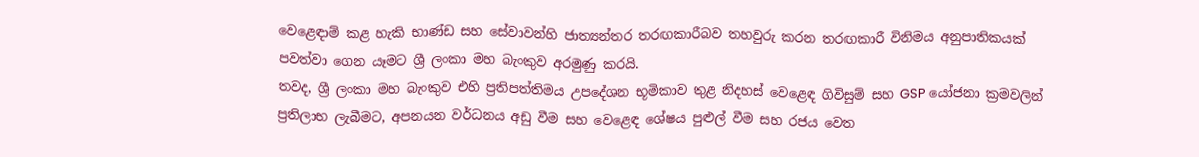වෙළෙඳාම් කළ හැකි භාණ්ඩ සහ සේවාවන්හි ජාත්‍යන්තර තරඟකාරීබව තහවුරු කරන තරඟකාරී විනිමය අනුපාතිකයක් පවත්වා ගෙන යෑමට ශ්‍රී ලංකා මහ බැංකුව අරමුණු කරයි.
තවද, ශ්‍රී ලංකා මහ බැංකුව එහි ප්‍රතිපත්තිමය උපදේශන භූමිකාව තුළ නිදහස් වෙළෙඳ ගිවිසුම් සහ GSP යෝජනා ක්‍රමවලින් ප්‍රතිලාභ ලැබීමට, අපනයන වර්ධනය අඩු වීම සහ වෙළෙඳ ශේෂය පුළුල් වීම සහ රජය වෙත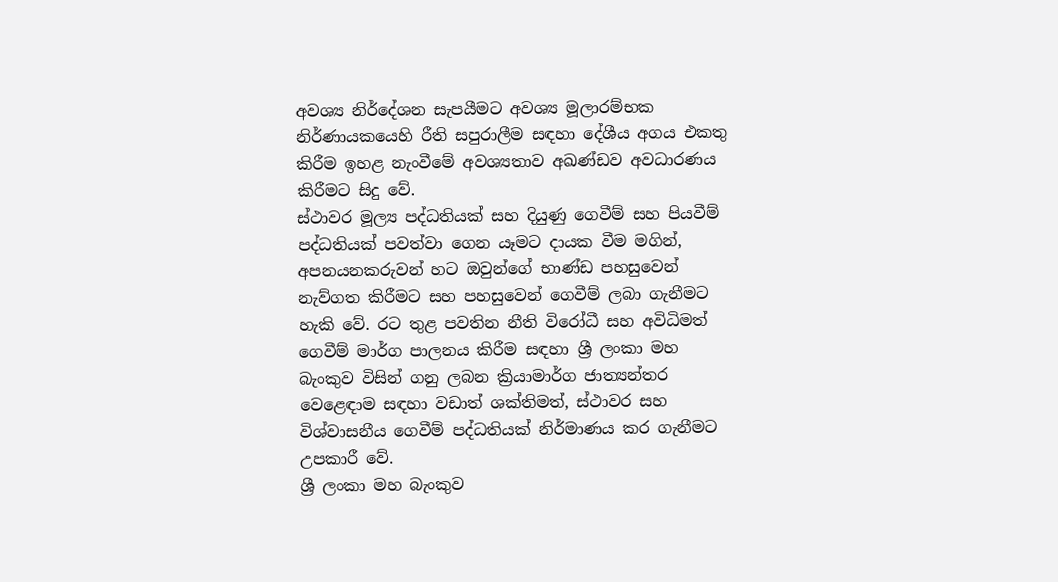අවශ්‍ය නිර්දේශන සැපයීමට අවශ්‍ය මූලාරම්භක නිර්ණායකයෙහි රීති සපුරාලීම සඳහා දේශීය අගය එකතු කිරීම ඉහළ නැංවීමේ අවශ්‍යතාව අඛණ්ඩව අවධාරණය කිරීමට සිදු වේ.
ස්ථාවර මූල්‍ය පද්ධතියක් සහ දියුණු ගෙවීම් සහ පියවීම් පද්ධතියක් පවත්වා ගෙන යෑමට දායක වීම මගින්, අපනයනකරුවන් හට ඔවුන්ගේ භාණ්ඩ පහසුවෙන් නැව්ගත කිරීමට සහ පහසුවෙන් ගෙවීම් ලබා ගැනීමට හැකි වේ. රට තුළ පවතින නීති විරෝධී සහ අවිධිමත් ගෙවීම් මාර්ග පාලනය කිරීම සඳහා ශ්‍රී ලංකා මහ බැංකුව විසින් ගනු ලබන ක්‍රියාමාර්ග ජාත්‍යන්තර වෙළෙඳාම සඳහා වඩාත් ශක්තිමත්, ස්ථාවර සහ විශ්වාසනීය ගෙවීම් පද්ධතියක් නිර්මාණය කර ගැනීමට උපකාරී වේ.
ශ්‍රී ලංකා මහ බැංකුව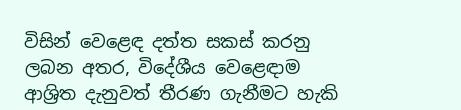විසින් වෙළෙඳ දත්ත සකස් කරනු ලබන අතර, විදේශීය වෙළෙඳාම ආශ්‍රිත දැනුවත් තීරණ ගැනීමට හැකි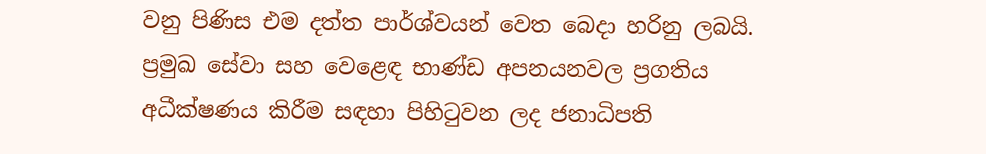වනු පිණිස එම දත්ත පාර්ශ්වයන් වෙත බෙදා හරිනු ලබයි.
ප්‍රමුඛ සේවා සහ වෙළෙඳ භාණ්ඩ අපනයනවල ප්‍රගතිය අධීක්ෂණය කිරීම සඳහා පිහිටුවන ලද ජනාධිපති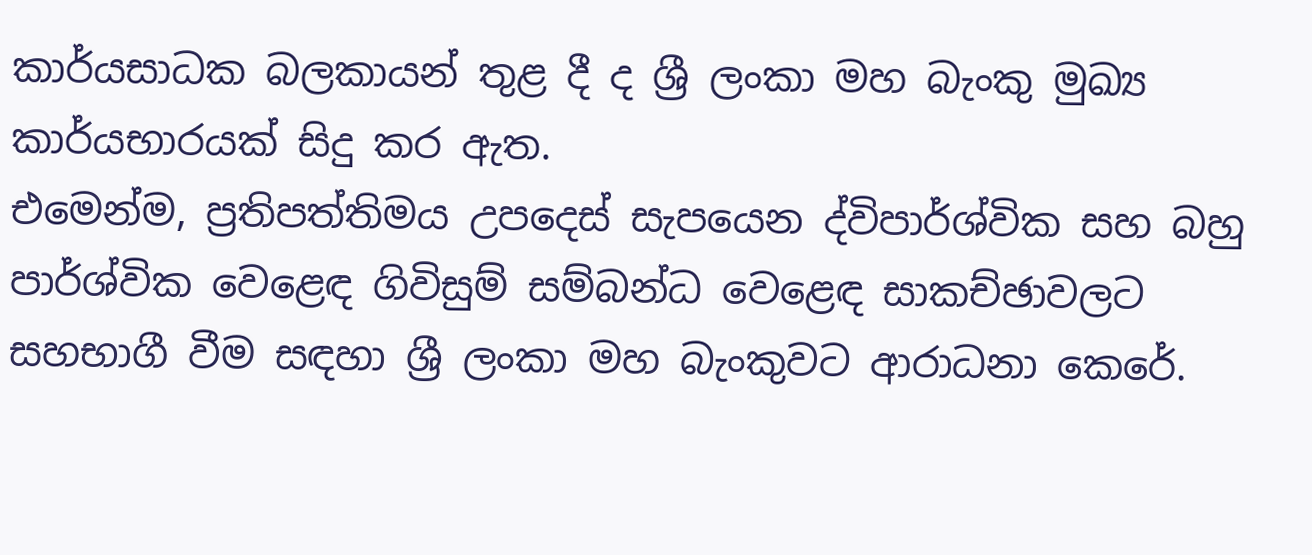කාර්යසාධක බලකායන් තුළ දී ද ශ්‍රී ලංකා මහ බැංකු මුඛ්‍ය කාර්යභාරයක් සිදු කර ඇත.
එමෙන්ම, ප්‍රතිපත්තිමය උපදෙස් සැපයෙන ද්විපාර්ශ්වික සහ බහු පාර්ශ්වික වෙළෙඳ ගිවිසුම් සම්බන්ධ වෙළෙඳ සාකච්ඡාවලට සහභාගී වීම සඳහා ශ්‍රී ලංකා මහ බැංකුවට ආරාධනා කෙරේ.